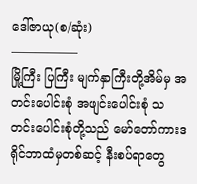ဒေါ်ဇာယု(စ/ဆုံး)
—————–
မြို့ကြီး ပြကြီး မျက်နှာကြီးတို့အိမ်မှ အတင်းပေါင်းစုံ အဖျင်းပေါင်းစုံ သတင်းပေါင်းစုံတို့သည် မော်တော်ကားဒရိုင်ဘာထံမှတစ်ဆင့် နီးစပ်ရာတွေ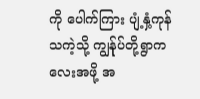ကို ပေါက်ကြား ပျံ့နှံ့ကုန်သကဲ့သို့ ကျွန်ုပ်တို့ရွာကလေးအဖို့ အ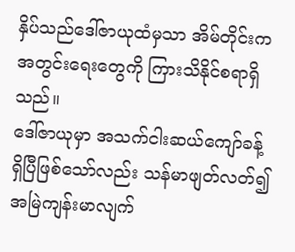နှိပ်သည်ဒေါ်ဇာယုထံမှသာ အိမ်တိုင်းက အတွင်းရေးတွေကို ကြားသိနိုင်စရာရှိသည်။
ဒေါ်ဇာယုမှာ အသက်ငါးဆယ်ကျော်ခန့်ရှိပြီဖြစ်သော်လည်း သန်မာဖျတ်လတ်၍ အမြဲကျန်းမာလျက်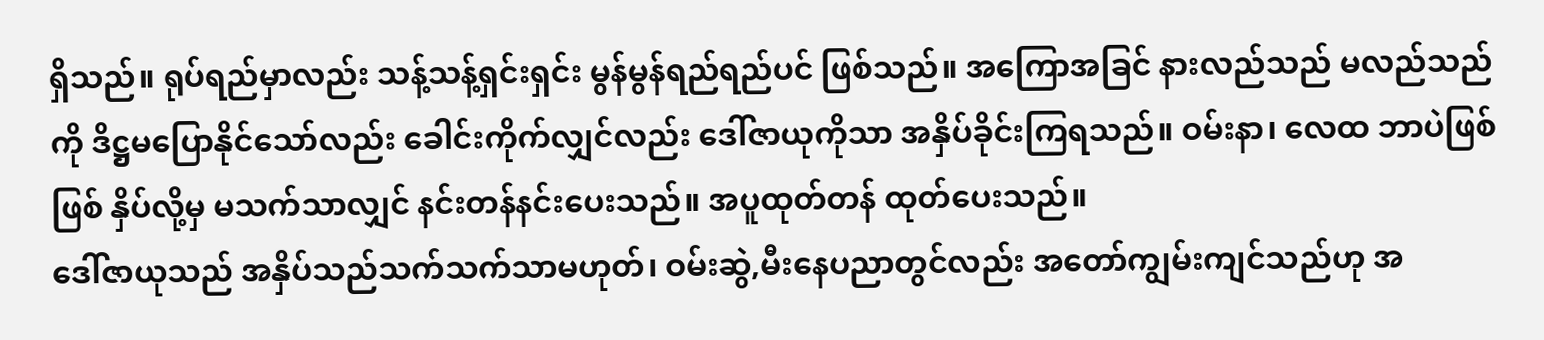ရှိသည်။ ရုပ်ရည်မှာလည်း သန့်သန့်ရှင်းရှင်း မွန်မွန်ရည်ရည်ပင် ဖြစ်သည်။ အကြောအခြင် နားလည်သည် မလည်သည်ကို ဒိဋ္ဌမပြောနိုင်သော်လည်း ခေါင်းကိုက်လျှင်လည်း ဒေါ်ဇာယုကိုသာ အနှိပ်ခိုင်းကြရသည်။ ဝမ်းနာ၊ လေထ ဘာပဲဖြစ်ဖြစ် နှိပ်လို့မှ မသက်သာလျှင် နင်းတန်နင်းပေးသည်။ အပူထုတ်တန် ထုတ်ပေးသည်။
ဒေါ်ဇာယုသည် အနှိပ်သည်သက်သက်သာမဟုတ်၊ ဝမ်းဆွဲ,မီးနေပညာတွင်လည်း အတော်ကျွမ်းကျင်သည်ဟု အ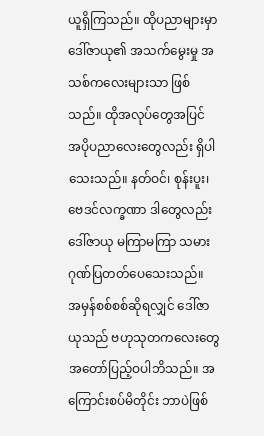ယူရှိကြသည်။ ထိုပညာများမှာ ဒေါ်ဇာယု၏ အသက်မွေးမှု အသစ်ကလေးများသာ ဖြစ်သည်။ ထိုအလုပ်တွေအပြင် အပိုပညာလေးတွေလည်း ရှိပါသေးသည်။ နတ်ဝင်၊ စုန်းပူး၊ ဗေဒင်လက္ခဏာ ဒါတွေလည်း ဒေါ်ဇာယု မကြာမကြာ သမားဂုဏ်ပြတတ်ပေသေးသည်။
အမှန်စစ်စစ်ဆိုရလျှင် ဒေါ်ဇာယုသည် ဗဟုသုတကလေးတွေ အတော်ပြည့်ဝပါဘိသည်။ အကြောင်းစပ်မိတိုင်း ဘာပဲဖြစ်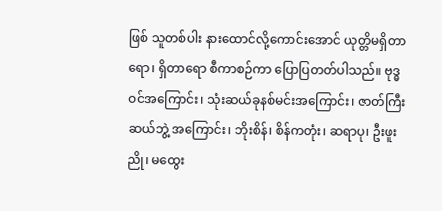ဖြစ် သူတစ်ပါး နားထောင်လို့ကောင်းအောင် ယုတ္တိမရှိတာရော၊ ရှိတာရော စီကာစဉ်ကာ ပြောပြတတ်ပါသည်။ ဗုဒ္ဓဝင်အကြောင်း၊ သုံးဆယ်ခုနစ်မင်းအကြောင်း၊ ဇာတ်ကြီးဆယ်ဘွဲ့ အကြောင်း၊ ဘိုးစိန်၊ စိန်ကတုံး၊ ဆရာပု၊ ဦးဖူးညို၊ မထွေး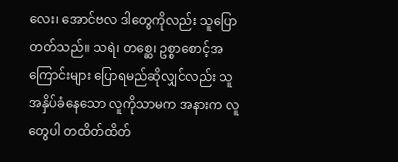လေး၊ အောင်ဗလ ဒါတွေကိုလည်း သူပြောတတ်သည်။ သရဲ၊ တစ္ဆေ၊ ဥစ္စာစောင့်အကြောင်းများ ပြောရမည်ဆိုလျှင်လည်း သူအနှိပ်ခံနေသော လူကိုသာမက အနားက လူတွေပါ တထိတ်ထိတ်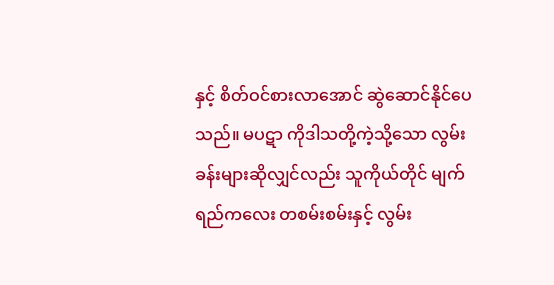နှင့် စိတ်ဝင်စားလာအောင် ဆွဲဆောင်နိုင်ပေသည်။ မပဋာ ကိုဒါသတို့ကဲ့သို့သော လွမ်းခန်းများဆိုလျှင်လည်း သူကိုယ်တိုင် မျက်ရည်ကလေး တစမ်းစမ်းနှင့် လွမ်း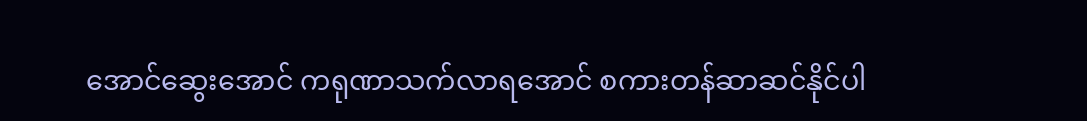အောင်ဆွေးအောင် ကရုဏာသက်လာရအောင် စကားတန်ဆာဆင်နိုင်ပါ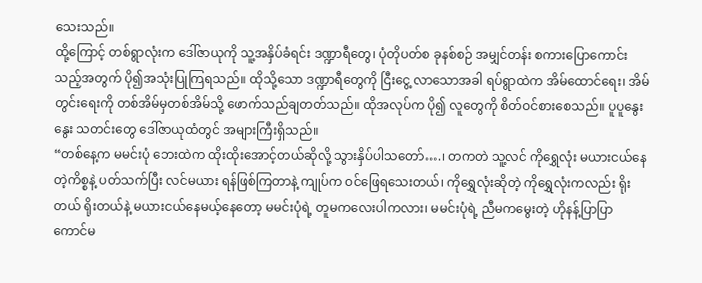သေးသည်။
ထို့ကြောင့် တစ်ရွာလုံးက ဒေါ်ဇာယုကို သူ့အနှိပ်ခံရင်း ဒဏ္ဍာရီတွေ၊ ပုံတိုပတ်စ ခုနစ်စဉ် အမျှင်တန်း စကားပြောကောင်းသည့်အတွက် ပို၍အသုံးပြုကြရသည်။ ထိုသို့သော ဒဏ္ဍာရီတွေကို ငြီးငွေ့ လာသောအခါ ရပ်ရွာထဲက အိမ်ထောင်ရေး၊ အိမ်တွင်းရေးကို တစ်အိမ်မှတစ်အိမ်သို့ ဖောက်သည်ချတတ်သည်။ ထိုအလုပ်က ပို၍ လူတွေကို စိတ်ဝင်စားစေသည်။ ပူပူနွေးနွေး သတင်းတွေ ဒေါ်ဇာယုထံတွင် အများကြီးရှိသည်။
“တစ်နေ့က မမင်းပုံ ဘေးထဲက ထိုးထိုးအောင့်တယ်ဆိုလို့ သွားနှိပ်ပါသတော်….၊ တကတဲ သူ့လင် ကိုရွှေလုံး မယားငယ်နေတဲ့ကိစ္စနဲ့ ပတ်သက်ပြီး လင်မယား ရန်ဖြစ်ကြတာနဲ့ ကျုပ်က ဝင်ဖြေရသေးတယ်၊ ကိုရွှေလုံးဆိုတဲ့ ကိုရွှေလုံးကလည်း ရိုးတယ် ရိုးတယ်နဲ့ မယားငယ်နေမယ့်နေတော့ မမင်းပုံရဲ့ တူမကလေးပါကလား၊ မမင်းပုံရဲ့ ညီမကမွေးတဲ့ ဟိုနန့်ပြာပြာ ကောင်မ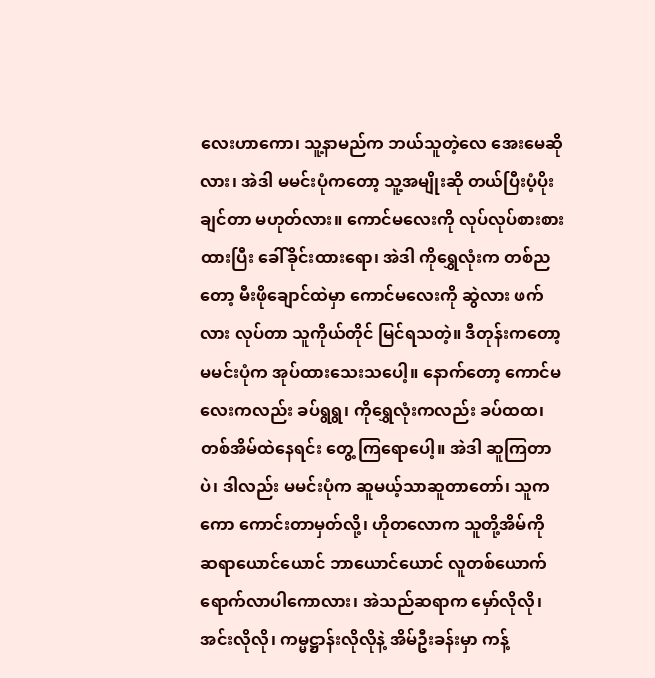လေးဟာကော၊ သူ့နာမည်က ဘယ်သူတဲ့လေ အေးမေဆိုလား၊ အဲဒါ မမင်းပုံကတော့ သူ့အမျိုးဆို တယ်ပြီးပံ့ပိုးချင်တာ မဟုတ်လား။ ကောင်မလေးကို လုပ်လုပ်စားစားထားပြီး ခေါ်ခိုင်းထားရော၊ အဲဒါ ကိုရွှေလုံးက တစ်ညတော့ မီးဖိုချောင်ထဲမှာ ကောင်မလေးကို ဆွဲလား ဖက်လား လုပ်တာ သူကိုယ်တိုင် မြင်ရသတဲ့။ ဒီတုန်းကတော့ မမင်းပုံက အုပ်ထားသေးသပေါ့။ နောက်တော့ ကောင်မလေးကလည်း ခပ်ရွရွ၊ ကိုရွှေလုံးကလည်း ခပ်ထထ၊ တစ်အိမ်ထဲနေရင်း တွေ့ ကြရောပေါ့။ အဲဒါ ဆူကြတာပဲ၊ ဒါလည်း မမင်းပုံက ဆူမယ့်သာဆူတာတော်၊ သူကကော ကောင်းတာမှတ်လို့၊ ဟိုတလောက သူတို့အိမ်ကို ဆရာယောင်ယောင် ဘာယောင်ယောင် လူတစ်ယောက် ရောက်လာပါကောလား၊ အဲသည်ဆရာက မှော်လိုလို၊ အင်းလိုလို၊ ကမ္မဋ္ဌာန်းလိုလိုနဲ့ အိမ်ဦးခန်းမှာ ကန့်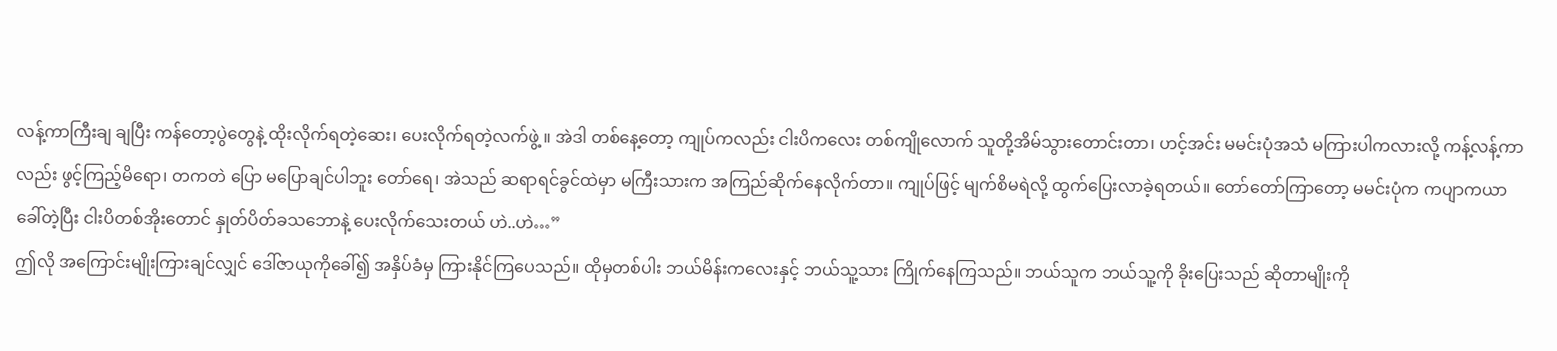လန့်ကာကြီးချ ချပြီး ကန်တော့ပွဲတွေနဲ့ ထိုးလိုက်ရတဲ့ဆေး၊ ပေးလိုက်ရတဲ့လက်ဖွဲ့ ။ အဲဒါ တစ်နေ့တော့ ကျုပ်ကလည်း ငါးပိကလေး တစ်ကျိုလောက် သူတို့အိမ်သွားတောင်းတာ၊ ဟင့်အင်း မမင်းပုံအသံ မကြားပါကလားလို့ ကန့်လန့်ကာလည်း ဖွင့်ကြည့်မိရော၊ တကတဲ ပြော မပြောချင်ပါဘူး တော်ရေ၊ အဲသည် ဆရာရင်ခွင်ထဲမှာ မကြီးသားက အကြည်ဆိုက်နေလိုက်တာ။ ကျုပ်ဖြင့် မျက်စိမရဲလို့ ထွက်ပြေးလာခဲ့ရတယ်။ တော်တော်ကြာတော့ မမင်းပုံက ကပျာကယာ ခေါ်တဲ့ပြီး ငါးပိတစ်အိုးတောင် နှုတ်ပိတ်ခသဘောနဲ့ ပေးလိုက်သေးတယ် ဟဲ..ဟဲ…”
ဤလို အကြောင်းမျိုးကြားချင်လျှင် ဒေါ်ဇာယုကိုခေါ်၍ အနှိပ်ခံမှ ကြားနိုင်ကြပေသည်။ ထိုမှတစ်ပါး ဘယ်မိန်းကလေးနှင့် ဘယ်သူ့သား ကြိုက်နေကြသည်။ ဘယ်သူက ဘယ်သူ့ကို ခိုးပြေးသည် ဆိုတာမျိုးကို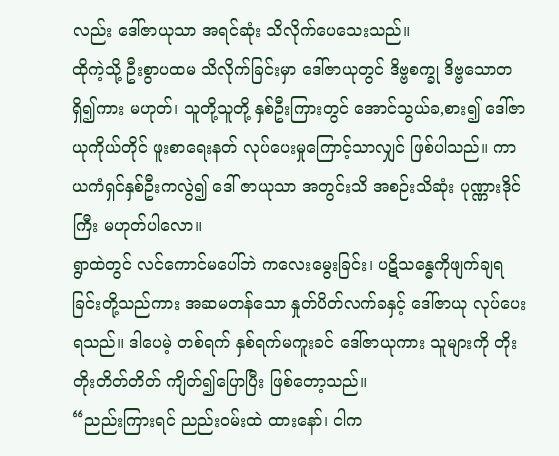လည်း ဒေါ်ဇာယုသာ အရင်ဆုံး သိလိုက်ပေသေးသည်။
ထိုကဲ့သို့ ဦးစွာပထမ သိလိုက်ခြင်းမှာ ဒေါ်ဇာယုတွင် ဒိဗ္ဗစက္ခု ဒိဗ္ဗသောတ ရှိ၍ကား မဟုတ်၊ သူတို့သူတို့ နှစ်ဦးကြားတွင် အောင်သွယ်ခ,စား၍ ဒေါ်ဇာယုကိုယ်တိုင် ဖူးစာရေးနတ် လုပ်ပေးမှုကြောင့်သာလျှင် ဖြစ်ပါသည်။ ကာယကံရှင်နှစ်ဦးကလွဲ၍ ဒေါ် ဇာယုသာ အတွင်းသိ အစဉ်းသိဆုံး ပုဏ္ဏားဒိုင်ကြီး မဟုတ်ပါလော။
ရွာထဲတွင် လင်ကောင်မပေါ်ဘဲ ကလေးမွေးခြင်း၊ ပဋိသန္ဓေကိုဖျက်ချရခြင်းတို့သည်ကား အဆမတန်သော နှုတ်ပိတ်လက်ခနှင့် ဒေါ်ဇာယု လုပ်ပေးရသည်။ ဒါပေမဲ့ တစ်ရက် နှစ်ရက်မကူးခင် ဒေါ်ဇာယုကား သူများကို တိုးတိုးတိတ်တိတ် ကျိတ်၍ပြောပြီး ဖြစ်တော့သည်။
“ညည်းကြားရင် ညည်းဝမ်းထဲ ထားနော်၊ ငါက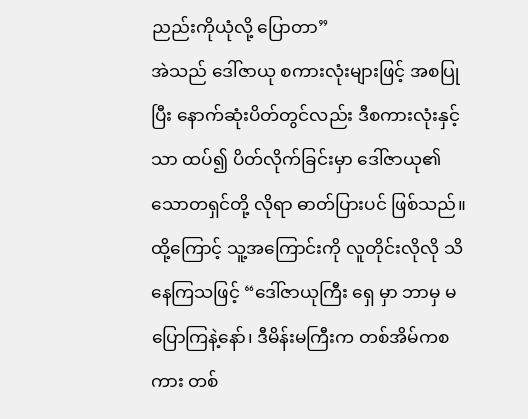ညည်းကိုယုံလို့ ပြောတာ”
အဲသည် ဒေါ်ဇာယု စကားလုံးများဖြင့် အစပြုပြီး နောက်ဆုံးပိတ်တွင်လည်း ဒီစကားလုံးနှင့်သာ ထပ်၍ ပိတ်လိုက်ခြင်းမှာ ဒေါ်ဇာယု၏ သောတရှင်တို့ လိုရာ ဓာတ်ပြားပင် ဖြစ်သည်။
ထို့ကြောင့် သူ့အကြောင်းကို လူတိုင်းလိုလို သိနေကြသဖြင့် “ဒေါ်ဇာယုကြီး ရှေ မှာ ဘာမှ မပြောကြနဲ့နော်၊ ဒီမိန်းမကြီးက တစ်အိမ်ကစကား တစ်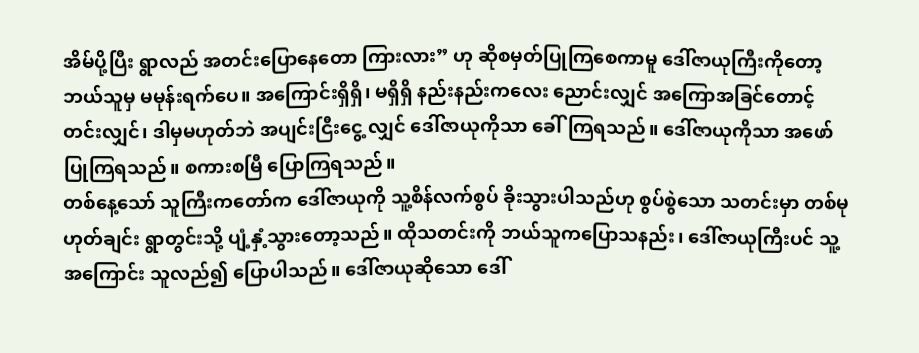အိမ်ပို့ပြီး ရွာလည် အတင်းပြောနေတော ကြားလား” ဟု ဆိုစမှတ်ပြုကြစေကာမူ ဒေါ်ဇာယုကြီးကိုတော့ ဘယ်သူမှ မမုန်းရက်ပေ။ အကြောင်းရှိရှိ၊ မရှိရှိ နည်းနည်းကလေး ညောင်းလျှင် အကြောအခြင်တောင့်တင်းလျှင်၊ ဒါမှမဟုတ်ဘဲ အပျင်းငြီးငွေ့ လျှင် ဒေါ်ဇာယုကိုသာ ခေါ်ကြရသည်။ ဒေါ်ဇာယုကိုသာ အဖော်ပြုကြရသည်။ စကားစမြီ ပြောကြရသည်။
တစ်နေ့သော် သူကြီးကတော်က ဒေါ်ဇာယုကို သူ့စိန်လက်စွပ် ခိုးသွားပါသည်ဟု စွပ်စွဲသော သတင်းမှာ တစ်မုဟုတ်ချင်း ရွာတွင်းသို့ ပျံ့နှံ့သွားတော့သည်။ ထိုသတင်းကို ဘယ်သူကပြောသနည်း၊ ဒေါ်ဇာယုကြီးပင် သူ့အကြောင်း သူလည်၍ ပြောပါသည်။ ဒေါ်ဇာယုဆိုသော ဒေါ်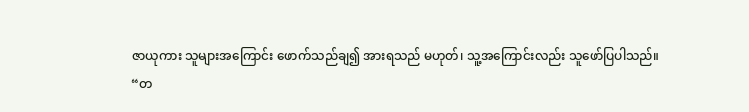ဇာယုကား သူများအကြောင်း ဖောက်သည်ချ၍ အားရသည် မဟုတ်၊ သူ့အကြောင်းလည်း သူဖော်ပြပါသည်။
“တ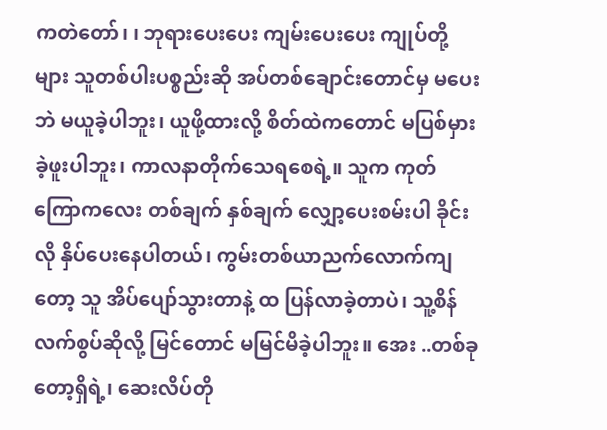ကတဲတော်၊ ၊ ဘုရားပေးပေး ကျမ်းပေးပေး ကျုပ်တို့များ သူတစ်ပါးပစ္စည်းဆို အပ်တစ်ချောင်းတောင်မှ မပေးဘဲ မယူခဲ့ပါဘူး၊ ယူဖို့ထားလို့ စိတ်ထဲကတောင် မပြစ်မှားခဲ့ဖူးပါဘူး၊ ကာလနာတိုက်သေရစေရဲ့။ သူက ကုတ်ကြောကလေး တစ်ချက် နှစ်ချက် လျှော့ပေးစမ်းပါ ခိုင်းလို နှိပ်ပေးနေပါတယ်၊ ကွမ်းတစ်ယာညက်လောက်ကျတော့ သူ အိပ်ပျော်သွားတာနဲ့ ထ ပြန်လာခဲ့တာပဲ၊ သူ့စိန်လက်စွပ်ဆိုလို့ မြင်တောင် မမြင်မိခဲ့ပါဘူး။ အေး ..တစ်ခုတော့ရှိရဲ့၊ ဆေးလိပ်တို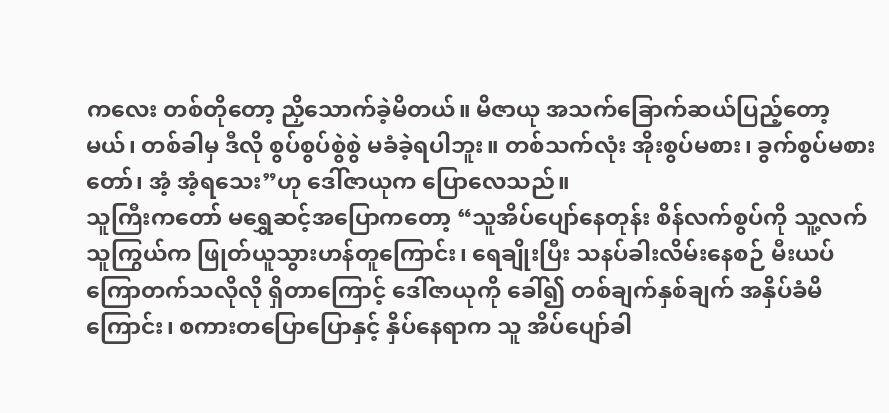ကလေး တစ်တိုတော့ ညှိသောက်ခဲ့မိတယ်။ မိဇာယု အသက်ခြောက်ဆယ်ပြည့်တော့မယ်၊ တစ်ခါမှ ဒီလို စွပ်စွပ်စွဲစွဲ မခံခဲ့ရပါဘူး။ တစ်သက်လုံး အိုးစွပ်မစား၊ ခွက်စွပ်မစားတော်၊ အံ့ အံ့ရသေး”ဟု ဒေါ်ဇာယုက ပြောလေသည်။
သူကြီးကတော် မရွှေဆင့်အပြောကတော့ “သူအိပ်ပျော်နေတုန်း စိန်လက်စွပ်ကို သူ့လက်သူကြွယ်က ဖြုတ်ယူသွားဟန်တူကြောင်း၊ ရေချိုးပြီး သနပ်ခါးလိမ်းနေစဉ် မီးယပ်ကြောတက်သလိုလို ရှိတာကြောင့် ဒေါ်ဇာယုကို ခေါ်၍ တစ်ချက်နှစ်ချက် အနှိပ်ခံမိကြောင်း၊ စကားတပြောပြောနှင့် နှိပ်နေရာက သူ အိပ်ပျော်ခါ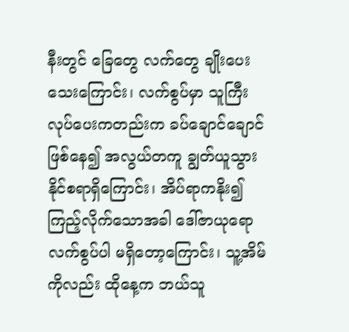နီးတွင် ခြေတွေ လက်တွေ ချိုးပေးသေးကြောင်း၊ လက်စွပ်မှာ သူကြီးလုပ်ပေးကတည်းက ခပ်ချောင်ချောင်ဖြစ်နေ၍ အလွယ်တကူ ချွတ်ယူသွားနိုင်စရာရှိကြောင်း၊ အိပ်ရာကနိုး၍ ကြည့်လိုက်သောအခါ ဒေါ်ဇာယုရော လက်စွပ်ပါ မရှိတော့ကြောင်း၊ သူ့အိမ်ကိုလည်း ထိုနေ့က ဘယ်သူ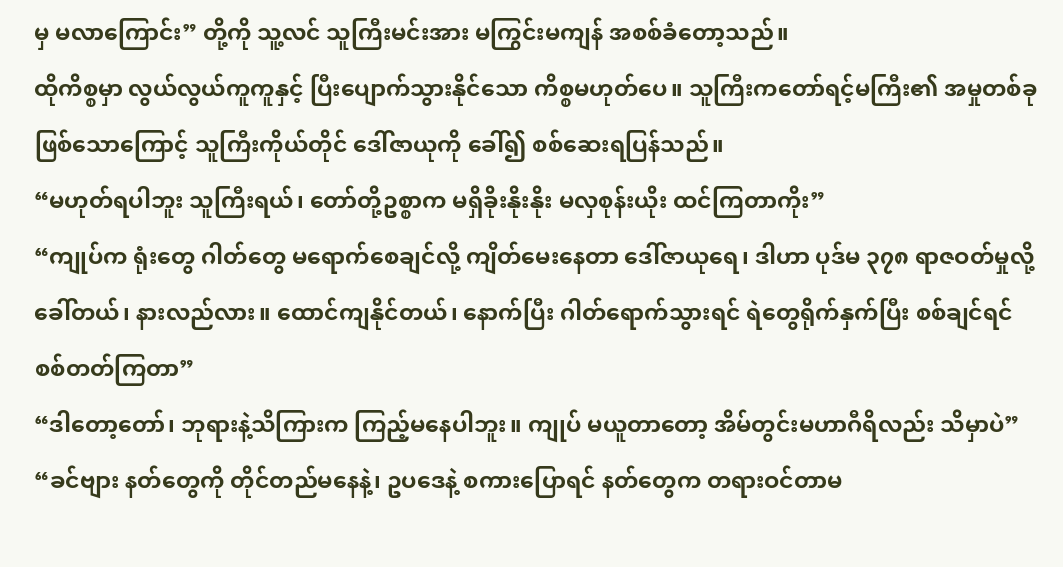မှ မလာကြောင်း” တို့ကို သူ့လင် သူကြီးမင်းအား မကြွင်းမကျန် အစစ်ခံတော့သည်။
ထိုကိစ္စမှာ လွယ်လွယ်ကူကူနှင့် ပြီးပျောက်သွားနိုင်သော ကိစ္စမဟုတ်ပေ။ သူကြီးကတော်ရင့်မကြီး၏ အမှုတစ်ခုဖြစ်သောကြောင့် သူကြီးကိုယ်တိုင် ဒေါ်ဇာယုကို ခေါ်၍ စစ်ဆေးရပြန်သည်။
“မဟုတ်ရပါဘူး သူကြီးရယ်၊ တော်တို့ဥစ္စာက မရှိခိုးနိုးနိုး မလှစုန်းယိုး ထင်ကြတာကိုး”
“ကျုပ်က ရုံးတွေ ဂါတ်တွေ မရောက်စေချင်လို့ ကျိတ်မေးနေတာ ဒေါ်ဇာယုရေ၊ ဒါဟာ ပုဒ်မ ၃၇၈ ရာဇဝတ်မှုလို့ ခေါ်တယ်၊ နားလည်လား။ ထောင်ကျနိုင်တယ်၊ နောက်ပြီး ဂါတ်ရောက်သွားရင် ရဲတွေရိုက်နှက်ပြီး စစ်ချင်ရင် စစ်တတ်ကြတာ”
“ဒါတော့တော်၊ ဘုရားနဲ့သိကြားက ကြည့်မနေပါဘူး။ ကျုပ် မယူတာတော့ အိမ်တွင်းမဟာဂီရိလည်း သိမှာပဲ”
“ခင်ဗျား နတ်တွေကို တိုင်တည်မနေနဲ့၊ ဥပဒေနဲ့ စကားပြောရင် နတ်တွေက တရားဝင်တာမ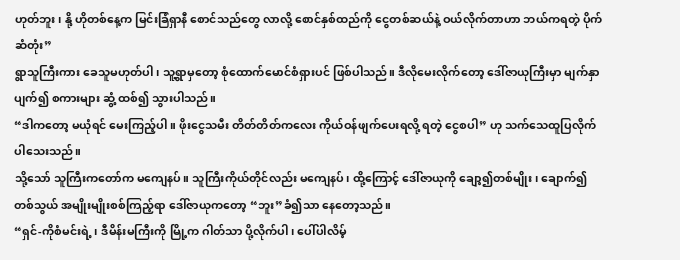ဟုတ်ဘူး၊ နို့ ဟိုတစ်နေ့က မြင်းခြံရှာနီ စောင်သည်တွေ လာလို့ စောင်နှစ်ထည်ကို ငွေတစ်ဆယ်နဲ့ ဝယ်လိုက်တာဟာ ဘယ်ကရတဲ့ ပိုက်ဆံတုံး”
ရွာသူကြီးကား ခေသူမဟုတ်ပါ၊ သူ့ရွာမှတော့ စုံထောက်မောင်စံရှားပင် ဖြစ်ပါသည်။ ဒီလိုမေးလိုက်တော့ ဒေါ်ဇာယုကြီးမှာ မျက်နှာပျက်၍ စကားများ ဆွံ့ ထစ်၍ သွားပါသည်။
“ဒါကတော့ မယုံရင် မေးကြည့်ပါ။ ဖိုးငွေသမီး တိတ်တိတ်ကလေး ကိုယ်ဝန်ဖျက်ပေးရလို့ ရတဲ့ ငွေစပါ” ဟု သက်သေထူပြလိုက်ပါသေးသည်။
သို့သော် သူကြီးကတော်က မကျေနပ်။ သူကြီးကိုယ်တိုင်လည်း မကျေနပ်၊ ထို့ကြောင့် ဒေါ်ဇာယုကို ချော့၍တစ်မျိုး၊ ချောက်၍တစ်သွယ် အမျိုးမျိုးစစ်ကြည့်ရာ ဒေါ်ဇာယုကတော့ “ဘူး”ခံ၍သာ နေတော့သည်။
“ရှင်-ကိုစံမင်းရဲ့၊ ဒီမိန်းမကြီးကို မြို့က ဂါတ်သာ ပို့လိုက်ပါ၊ ပေါ်ပါလိမ့်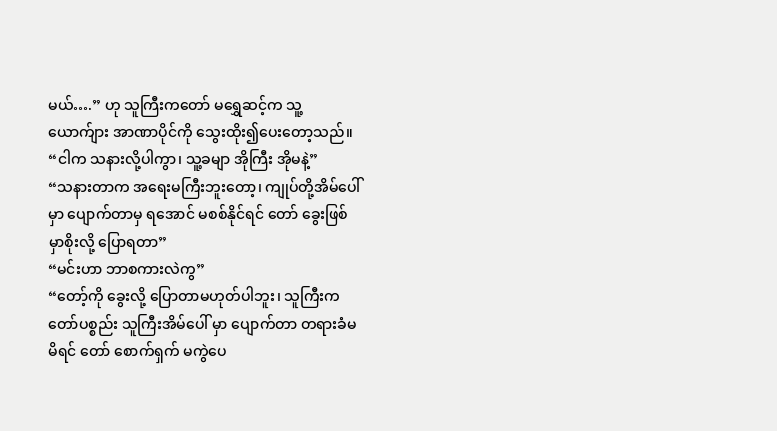မယ်….” ဟု သူကြီးကတော် မရွှေဆင့်က သူ့ယောက်ျား အာဏာပိုင်ကို သွေးထိုး၍ပေးတော့သည်။
“ငါက သနားလို့ပါကွာ၊ သူ့ခမျာ အိုကြီး အိုမနဲ့”
“သနားတာက အရေးမကြီးဘူးတော့၊ ကျုပ်တို့အိမ်ပေါ်မှာ ပျောက်တာမှ ရအောင် မစစ်နိုင်ရင် တော် ခွေးဖြစ်မှာစိုးလို့ ပြောရတာ”
“မင်းဟာ ဘာစကားလဲကွ”
“တော့်ကို ခွေးလို့ ပြောတာမဟုတ်ပါဘူး၊ သူကြီးကတော်ပစ္စည်း သူကြီးအိမ်ပေါ် မှာ ပျောက်တာ တရားခံမမိရင် တော် စောက်ရှက် မကွဲပေ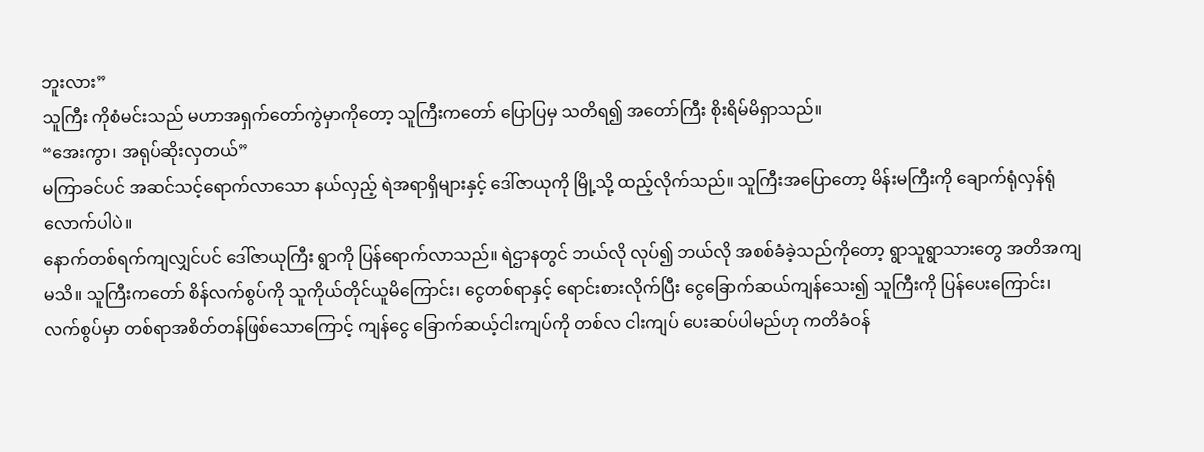ဘူးလား”
သူကြီး ကိုစံမင်းသည် မဟာအရှက်တော်ကွဲမှာကိုတော့ သူကြီးကတော် ပြောပြမှ သတိရ၍ အတော်ကြီး စိုးရိမ်မိရှာသည်။
“အေးကွာ၊ အရုပ်ဆိုးလှတယ်”
မကြာခင်ပင် အဆင်သင့်ရောက်လာသော နယ်လှည့် ရဲအရာရှိများနှင့် ဒေါ်ဇာယုကို မြို့သို့ ထည့်လိုက်သည်။ သူကြီးအပြောတော့ မိန်းမကြီးကို ချောက်ရုံလှန်ရုံလောက်ပါပဲ။
နောက်တစ်ရက်ကျလျှင်ပင် ဒေါ်ဇာယုကြီး ရွာကို ပြန်ရောက်လာသည်။ ရဲဌာနတွင် ဘယ်လို လုပ်၍ ဘယ်လို အစစ်ခံခဲ့သည်ကိုတော့ ရွာသူရွာသားတွေ အတိအကျ မသိ။ သူကြီးကတော် စိန်လက်စွပ်ကို သူကိုယ်တိုင်ယူမိကြောင်း၊ ငွေတစ်ရာနှင့် ရောင်းစားလိုက်ပြီး ငွေခြောက်ဆယ်ကျန်သေး၍ သူကြီးကို ပြန်ပေးကြောင်း၊ လက်စွပ်မှာ တစ်ရာအစိတ်တန်ဖြစ်သောကြောင့် ကျန်ငွေ ခြောက်ဆယ့်ငါးကျပ်ကို တစ်လ ငါးကျပ် ပေးဆပ်ပါမည်ဟု ကတိခံဝန်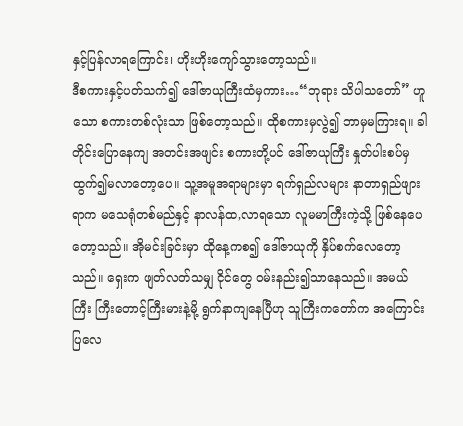နှင့်ပြန်လာရကြောင်း၊ ဟိုးဟိုးကျော်သွားတော့သည်။
ဒီစကားနှင့်ပတ်သက်၍ ဒေါ်ဇာယုကြီးထံမှကား…“ဘုရား သိပါသတော်” ဟူသော စကားတစ်လုံးသာ ဖြစ်တော့သည်။ ထိုစကားမှလွဲ၍ ဘာမှမကြားရ။ ခါတိုင်းပြောနေကျ အတင်းအဖျင်း စကားတို့ပင် ဒေါ်ဇာယုကြီး နှုတ်ပါးစပ်မှ ထွက်၍မလာတော့ပေ။ သူ့အမူအရာများမှာ ရက်ရှည်လများ နာတာရှည်ဖျားရာက မသေရုံတစ်မည်နှင့် နာလန်ထ,လာရသော လူမမာကြီးကဲ့သို့ ဖြစ်နေပေတော့သည်။ အိုမင်းခြင်းမှာ ထိုနေ့ကစ၍ ဒေါ်ဇာယုကို နှိပ်စက်လေတော့သည်။ ရှေးက ဖျတ်လတ်သမျှ ငိုင်တွေ ဝမ်းနည်း၍သာနေသည်။ အမယ်ကြီး ကြီးတောင့်ကြီးမားနဲ့မို့ ရွက်နာကျနေပြီဟု သူကြီးကတော်က အကြောင်းပြလေ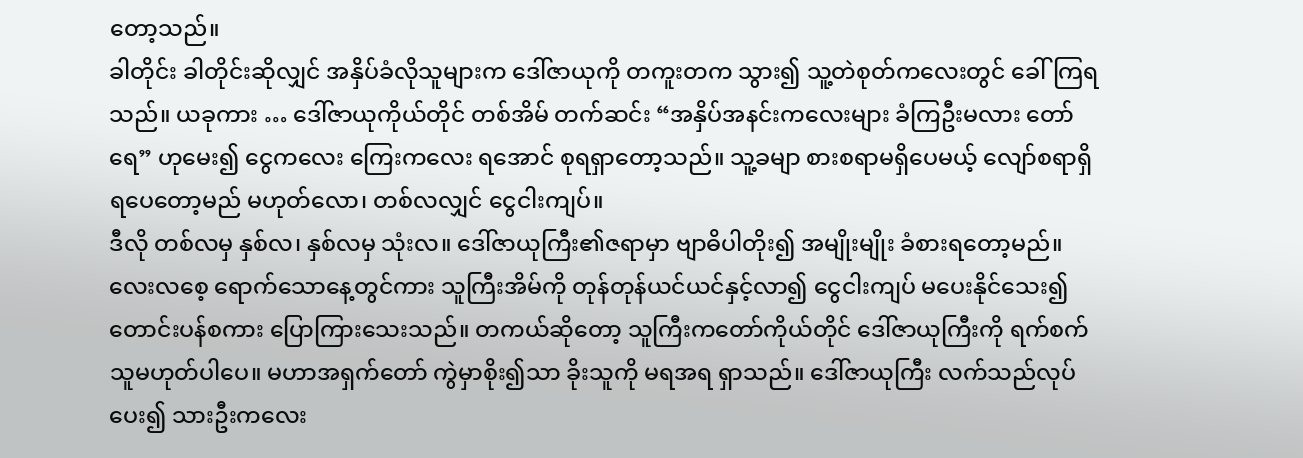တော့သည်။
ခါတိုင်း ခါတိုင်းဆိုလျှင် အနှိပ်ခံလိုသူများက ဒေါ်ဇာယုကို တကူးတက သွား၍ သူ့တဲစုတ်ကလေးတွင် ခေါ်ကြရသည်။ ယခုကား … ဒေါ်ဇာယုကိုယ်တိုင် တစ်အိမ် တက်ဆင်း “အနှိပ်အနင်းကလေးများ ခံကြဦးမလား တော်ရေ” ဟုမေး၍ ငွေကလေး ကြေးကလေး ရအောင် စုရရှာတော့သည်။ သူ့ခမျာ စားစရာမရှိပေမယ့် လျော်စရာရှိရပေတော့မည် မဟုတ်လော၊ တစ်လလျှင် ငွေငါးကျပ်။
ဒီလို တစ်လမှ နှစ်လ၊ နှစ်လမှ သုံးလ။ ဒေါ်ဇာယုကြီး၏ဇရာမှာ ဗျာဓိပါတိုး၍ အမျိုးမျိုး ခံစားရတော့မည်။ လေးလစေ့ ရောက်သောနေ့တွင်ကား သူကြီးအိမ်ကို တုန်တုန်ယင်ယင်နှင့်လာ၍ ငွေငါးကျပ် မပေးနိုင်သေး၍ တောင်းပန်စကား ပြောကြားသေးသည်။ တကယ်ဆိုတော့ သူကြီးကတော်ကိုယ်တိုင် ဒေါ်ဇာယုကြီးကို ရက်စက်သူမဟုတ်ပါပေ။ မဟာအရှက်တော် ကွဲမှာစိုး၍သာ ခိုးသူကို မရအရ ရှာသည်။ ဒေါ်ဇာယုကြီး လက်သည်လုပ်ပေး၍ သားဦးကလေး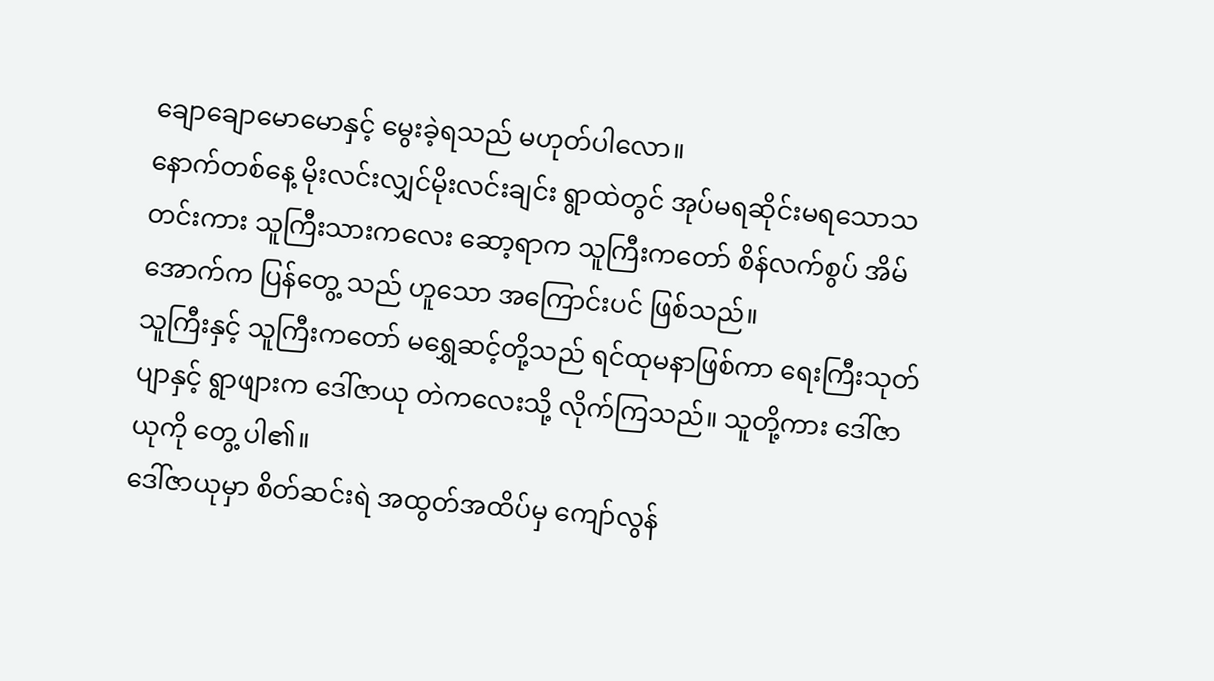ချောချောမောမောနှင့် မွေးခဲ့ရသည် မဟုတ်ပါလော။
နောက်တစ်နေ့ မိုးလင်းလျှင်မိုးလင်းချင်း ရွာထဲတွင် အုပ်မရဆိုင်းမရသောသတင်းကား သူကြီးသားကလေး ဆော့ရာက သူကြီးကတော် စိန်လက်စွပ် အိမ်အောက်က ပြန်တွေ့ သည် ဟူသော အကြောင်းပင် ဖြစ်သည်။
သူကြီးနှင့် သူကြီးကတော် မရွှေဆင့်တို့သည် ရင်ထုမနာဖြစ်ကာ ရေးကြီးသုတ်ပျာနှင့် ရွာဖျားက ဒေါ်ဇာယု တဲကလေးသို့ လိုက်ကြသည်။ သူတို့ကား ဒေါ်ဇာယုကို တွေ့ ပါ၏။
ဒေါ်ဇာယုမှာ စိတ်ဆင်းရဲ အထွတ်အထိပ်မှ ကျော်လွန်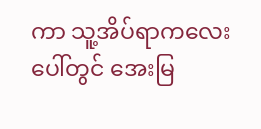ကာ သူ့အိပ်ရာကလေးပေါ်တွင် အေးမြ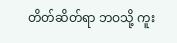တိတ်ဆိတ်ရာ ဘဝသို့ ကူး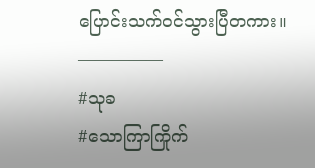ပြောင်းသက်ဝင်သွားပြီတကား။
—————
#သုခ
#သောကြာကြိုက်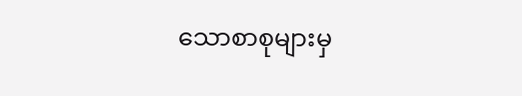သောစာစုများမှ